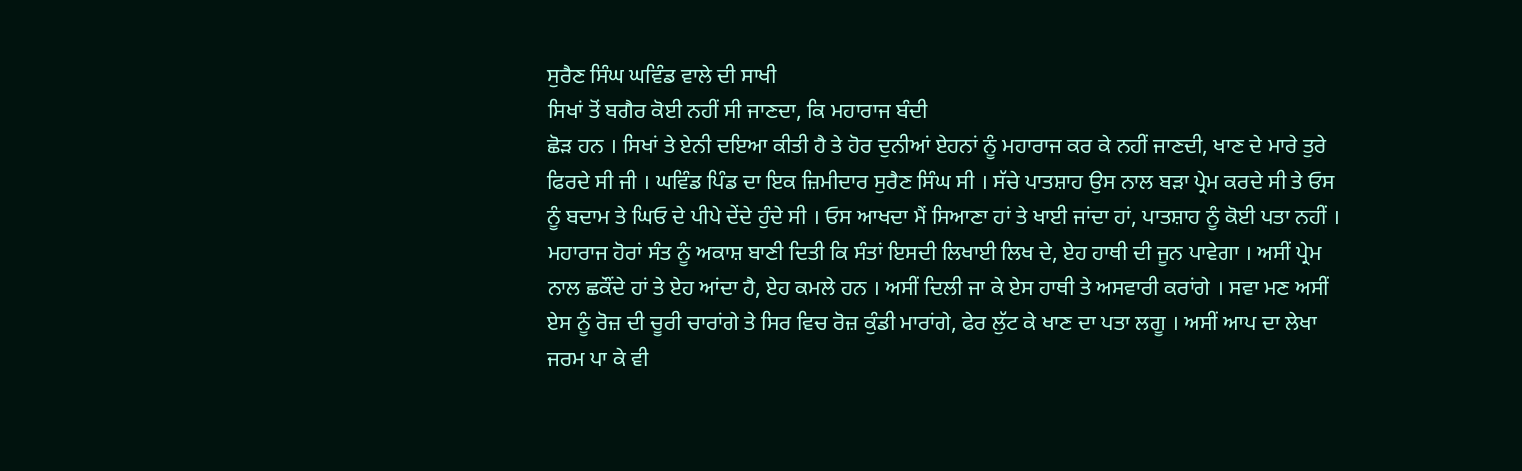ਸੁਰੈਣ ਸਿੰਘ ਘਵਿੰਡ ਵਾਲੇ ਦੀ ਸਾਖੀ
ਸਿਖਾਂ ਤੋਂ ਬਗੈਰ ਕੋਈ ਨਹੀਂ ਸੀ ਜਾਣਦਾ, ਕਿ ਮਹਾਰਾਜ ਬੰਦੀ
ਛੋੜ ਹਨ । ਸਿਖਾਂ ਤੇ ਏਨੀ ਦਇਆ ਕੀਤੀ ਹੈ ਤੇ ਹੋਰ ਦੁਨੀਆਂ ਏਹਨਾਂ ਨੂੰ ਮਹਾਰਾਜ ਕਰ ਕੇ ਨਹੀਂ ਜਾਣਦੀ, ਖਾਣ ਦੇ ਮਾਰੇ ਤੁਰੇ ਫਿਰਦੇ ਸੀ ਜੀ । ਘਵਿੰਡ ਪਿੰਡ ਦਾ ਇਕ ਜ਼ਿਮੀਦਾਰ ਸੁਰੈਣ ਸਿੰਘ ਸੀ । ਸੱਚੇ ਪਾਤਸ਼ਾਹ ਉਸ ਨਾਲ ਬੜਾ ਪ੍ਰੇਮ ਕਰਦੇ ਸੀ ਤੇ ਓਸ ਨੂੰ ਬਦਾਮ ਤੇ ਘਿਓ ਦੇ ਪੀਪੇ ਦੇਂਦੇ ਹੁੰਦੇ ਸੀ । ਓਸ ਆਖਦਾ ਮੈਂ ਸਿਆਣਾ ਹਾਂ ਤੇ ਖਾਈ ਜਾਂਦਾ ਹਾਂ, ਪਾਤਸ਼ਾਹ ਨੂੰ ਕੋਈ ਪਤਾ ਨਹੀਂ । ਮਹਾਰਾਜ ਹੋਰਾਂ ਸੰਤ ਨੂੰ ਅਕਾਸ਼ ਬਾਣੀ ਦਿਤੀ ਕਿ ਸੰਤਾਂ ਇਸਦੀ ਲਿਖਾਈ ਲਿਖ ਦੇ, ਏਹ ਹਾਥੀ ਦੀ ਜੂਨ ਪਾਵੇਗਾ । ਅਸੀਂ ਪ੍ਰੇਮ ਨਾਲ ਛਕੌਂਦੇ ਹਾਂ ਤੇ ਏਹ ਆਂਦਾ ਹੈ, ਏਹ ਕਮਲੇ ਹਨ । ਅਸੀਂ ਦਿਲੀ ਜਾ ਕੇ ਏਸ ਹਾਥੀ ਤੇ ਅਸਵਾਰੀ ਕਰਾਂਗੇ । ਸਵਾ ਮਣ ਅਸੀਂ ਏਸ ਨੂੰ ਰੋਜ਼ ਦੀ ਚੂਰੀ ਚਾਰਾਂਗੇ ਤੇ ਸਿਰ ਵਿਚ ਰੋਜ਼ ਕੁੰਡੀ ਮਾਰਾਂਗੇ, ਫੇਰ ਲੁੱਟ ਕੇ ਖਾਣ ਦਾ ਪਤਾ ਲਗੂ । ਅਸੀਂ ਆਪ ਦਾ ਲੇਖਾ ਜਰਮ ਪਾ ਕੇ ਵੀ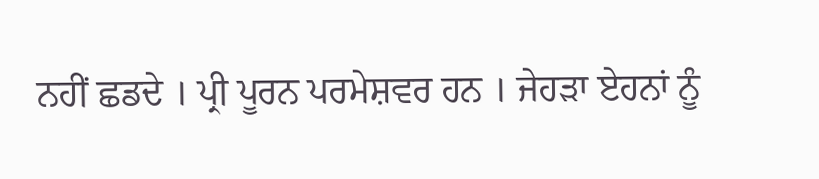ਨਹੀਂ ਛਡਦੇ । ਪ੍ਰੀ ਪੂਰਨ ਪਰਮੇਸ਼ਵਰ ਹਨ । ਜੇਹੜਾ ਏਹਨਾਂ ਨੂੰ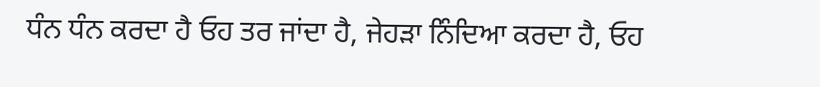ਧੰਨ ਧੰਨ ਕਰਦਾ ਹੈ ਓਹ ਤਰ ਜਾਂਦਾ ਹੈ, ਜੇਹੜਾ ਨਿੰਦਿਆ ਕਰਦਾ ਹੈ, ਓਹ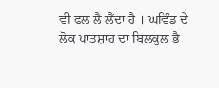ਵੀ ਫਲ ਲੈ ਲੈਂਦਾ ਹੈ । ਘਵਿੰਡ ਦੇ ਲੋਕ ਪਾਤਸ਼ਾਹ ਦਾ ਬਿਲਕੁਲ ਭੈ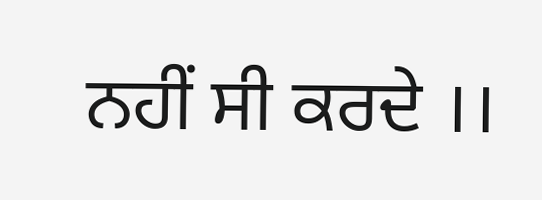ਨਹੀਂ ਸੀ ਕਰਦੇ ।।